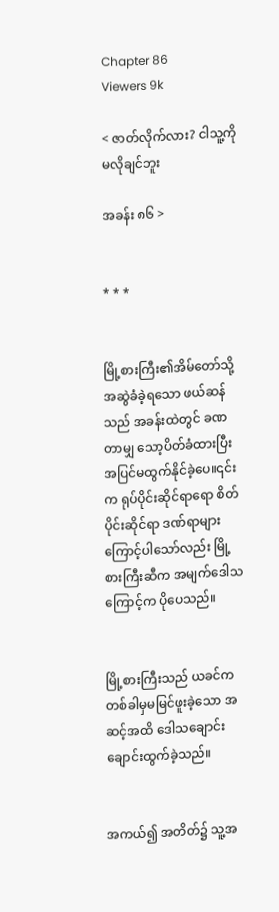Chapter 86
Viewers 9k

< ဇာတ်လိုက်လား? ငါသူ့ကိုမလိုချင်ဘူး

အခန်း ၈၆ >


* * *


မြို့စားကြီး၏အိမ်တော်သို့အဆွဲခံခဲ့ရသော ဖယ်ဆန်သည် အခန်းထဲတွင် ခဏတာမျှ သော့ပိတ်ခံထားပြီး အပြင်မထွက်နိုင်ခဲ့ပေ။၎င်းက ရုပ်ပိုင်းဆိုင်ရာရော စိတ်ပိုင်းဆိုင်ရာ ဒဏ်ရာများကြောင့်ပါသော်လည်း မြို့စားကြီးဆီက အမျက်ဒေါသကြောင့်က ပိုပေသည်။


မြို့စားကြီးသည် ယခင်က တစ်ခါမှမမြင်ဖူးခဲ့သော အဆင့်အထိ ဒေါသချောင်းချောင်းထွက်ခဲ့သည်။


အကယ်၍ အတိတ်၌ သူ့အ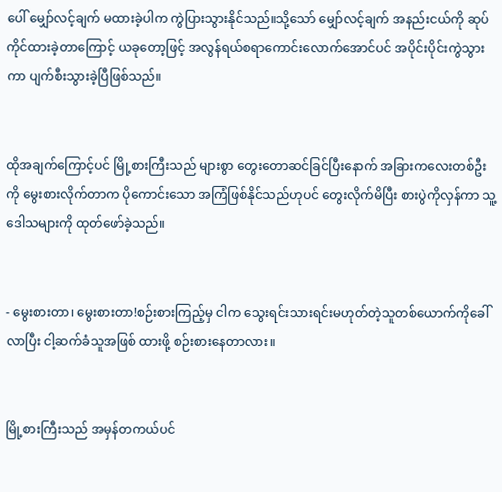ပေါ် မျှော်လင့်ချက် မထားခဲ့ပါက ကွဲပြားသွားနိုင်သည်။သို့သော် မျှော်လင့်ချက် အနည်းငယ်ကို ဆုပ်ကိုင်ထားခဲ့တာကြောင့် ယခုတော့ဖြင့် အလွန်ရယ်စရာကောင်းလောက်အောင်ပင် အပိုင်းပိုင်းကွဲသွားကာ ပျက်စီးသွားခဲ့ပြီဖြစ်သည်။


ထိုအချက်ကြောင့်ပင် မြို့စားကြီးသည် များစွာ တွေးတောဆင်ခြင်ပြီးနောက် အခြားကလေးတစ်ဦးကို မွေးစားလိုက်တာက ပိုကောင်းသော အကြံဖြစ်နိုင်သည်ဟုပင် တွေးလိုက်မိပြီး စားပွဲကိုလှန်ကာ သူ့ဒေါသများကို ထုတ်ဖော်ခဲ့သည်။


- မွေးစားတာ၊ မွေးစားတာ!စဉ်းစားကြည့်မှ ငါက သွေးရင်းသားရင်းမဟုတ်တဲ့သူတစ်ယောက်ကိုခေါ်လာပြီး ငါ့ဆက်ခံသူအဖြစ် ထားဖို့ စဉ်းစားနေတာလား။


မြို့စားကြီးသည် အမှန်တကယ်ပင်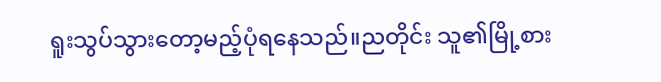ရူးသွပ်သွားတော့မည့်ပုံရနေသည်။ညတိုင်း သူ၏မြို့စား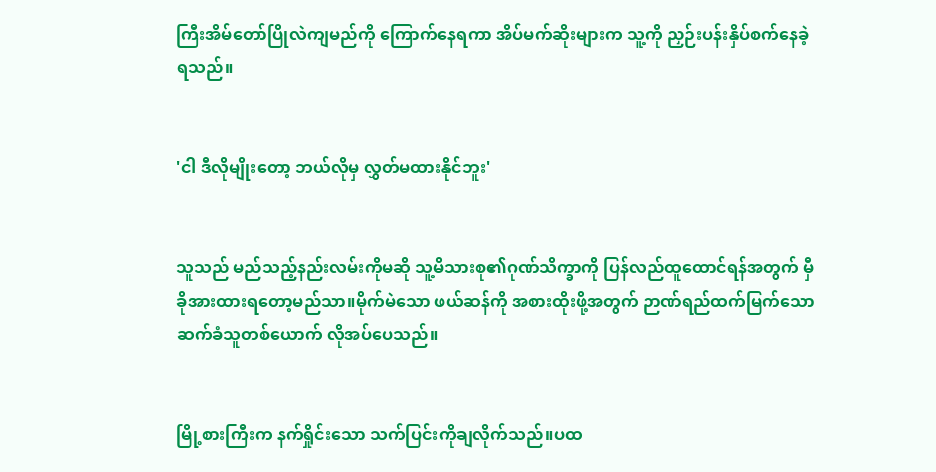ကြီးအိမ်တော်ပြိုလဲကျမည်ကို ကြောက်နေရကာ အိပ်မက်ဆိုးများက သူ့ကို ညှဉ်းပန်းနှိပ်စက်နေခဲ့ရသည်။


'ငါ ဒီလိုမျိုးတော့ ဘယ်လိုမှ လွှတ်မထားနိုင်ဘူး'


သူသည် မည်သည့်နည်းလမ်းကိုမဆို သူ့မိသားစု၏ဂုဏ်သိက္ခာကို ပြန်လည်ထူထောင်ရန်အတွက် မှီခိုအားထားရတော့မည်သာ။မိုက်မဲသော ဖယ်ဆန်ကို အစားထိုးဖို့အတွက် ဉာဏ်ရည်ထက်မြက်သော ဆက်ခံသူတစ်ယောက် လိုအပ်ပေသည်။


မြို့စားကြီးက နက်ရှိုင်းသော သက်ပြင်းကိုချလိုက်သည်။ပထ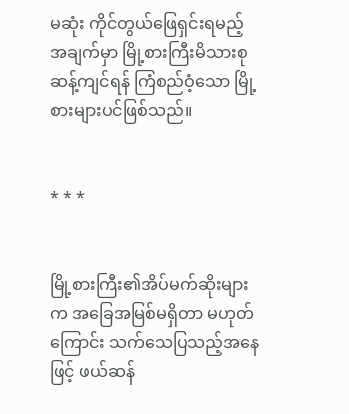မဆုံး ကိုင်တွယ်ဖြေရှင်းရမည့်အချက်မှာ မြို့စားကြီးမိသားစု ဆန့်ကျင်ရန် ကြံစည်ဝံ့သော မြို့စားများပင်ဖြစ်သည်။


* * *


မြို့စားကြီး၏အိပ်မက်ဆိုးများက အခြေအမြစ်မရှိတာ မဟုတ်ကြောင်း သက်သေပြသည့်အနေဖြင့် ဖယ်ဆန်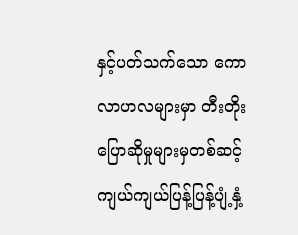နှင့်ပတ်သက်သော ကောလာဟလများမှာ တီးတိုးပြောဆိုမှုများမှတစ်ဆင့် ကျယ်ကျယ်ပြန့်ပြန့်ပျံ့နှံ့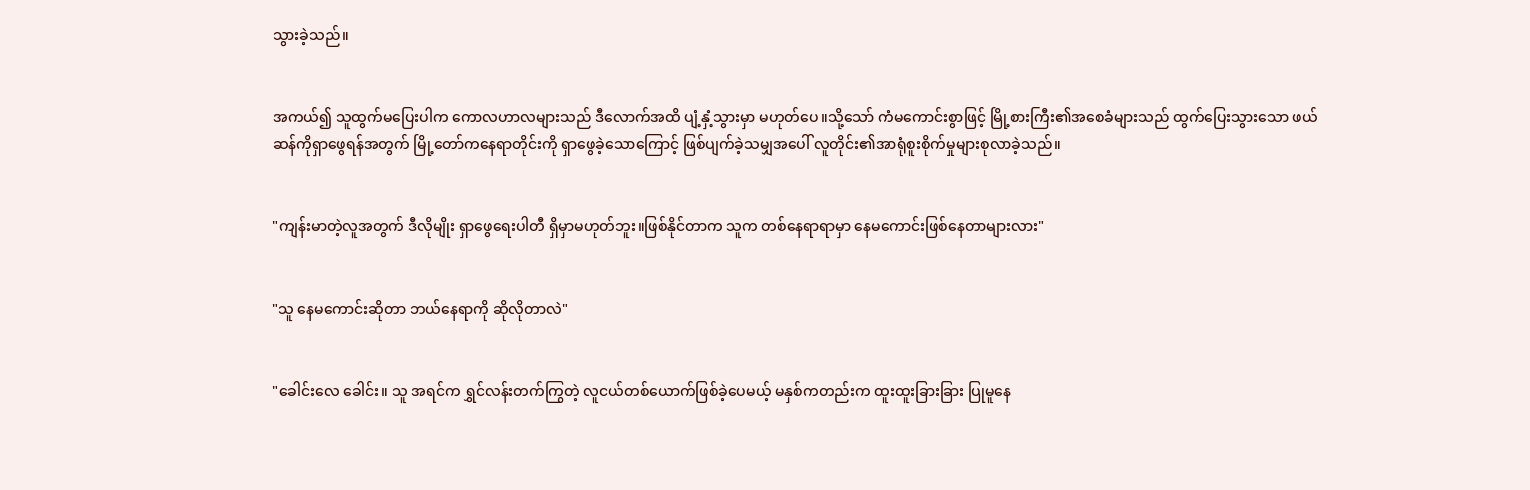သွားခဲ့သည်။


အကယ်၍ သူထွက်မပြေးပါက ကောလဟာလများသည် ဒီလောက်အထိ ပျံ့နှံ့သွားမှာ မဟုတ်ပေ။သို့သော် ကံမကောင်းစွာဖြင့် မြို့စားကြီး၏အစေခံများသည် ထွက်ပြေးသွားသော ဖယ်ဆန်ကိုရှာဖွေရန်အတွက် မြို့တော်ကနေရာတိုင်းကို ရှာဖွေခဲ့သောကြောင့် ဖြစ်ပျက်ခဲ့သမျှအပေါ် လူတိုင်း၏အာရုံစူးစိုက်မှုများစုလာခဲ့သည်။


"ကျန်းမာတဲ့လူအတွက် ဒီလိုမျိုး ရှာဖွေရေးပါတီ ရှိမှာမဟုတ်ဘူး။ဖြစ်နိုင်တာက သူက တစ်နေရာရာမှာ နေမကောင်းဖြစ်နေတာများလား"


"သူ နေမကောင်းဆိုတာ ဘယ်နေရာကို ဆိုလိုတာလဲ"


"ခေါင်းလေ ခေါင်း။ သူ အရင်က ရွှင်လန်းတက်ကြွတဲ့ လူငယ်တစ်ယောက်ဖြစ်ခဲ့ပေမယ့် မနှစ်ကတည်းက ထူးထူးခြားခြား ပြုမူနေ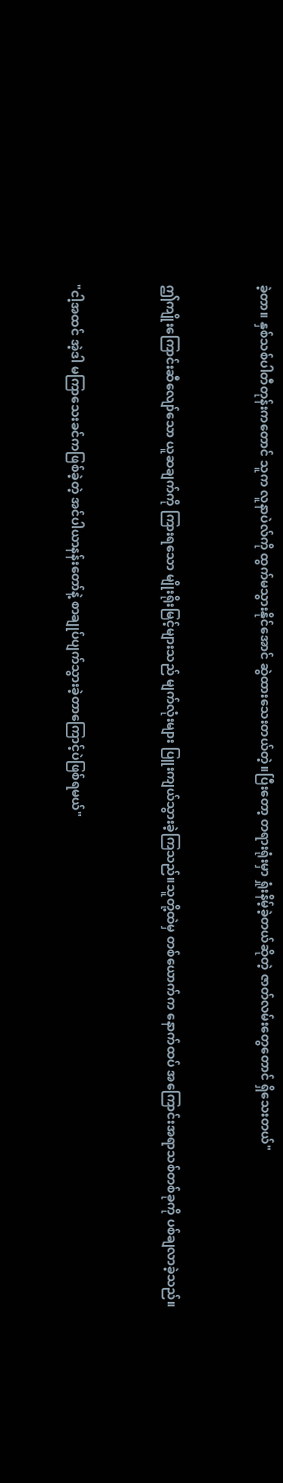ခဲ့တာ။ နှစ်သစ်ပါတီတုန်းကတောင် သူက လူနာပဲလ်ကို ထွက်မသွားနိုင်အောင် ဆွဲထားသေးတယ်တဲ့။ပြီးတော့ တရားရုံးမှာ ရှုံးနိမ့်ခဲ့တယ်ဆိုတဲ့ ဇာတ်လမ်းတွေတောင် ရှိသေးတယ်"


ဤကျိုးကြောင်းဆီလျော်သော ယူဆချက်ကို ကြားရသော မျိုးရိုးမြင့်များသည် မျက်လုံးများ ပြူးကျယ်သွားခဲ့ကြသည်။သူတို့ထဲမှ တစ်ယောက်က နောက်ထပ် အကြောင်းအရာသစ်တစ်ခုကို ပစ်ချလာခဲ့သည်။


"ငါ့အထင် အဲ့ဒါ မကြာသေးခင်ကဖြစ်ခဲ့တဲ့ အင်ပါယာနန်းတော်နဲ့ စာချုပ်ပျက်သွားခဲ့တာကြောင့်ပဲဖြစ်ရမယ်"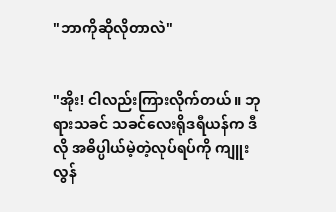"ဘာကိုဆိုလိုတာလဲ"


"အိုး! ငါလည်းကြားလိုက်တယ်။ ဘုရားသခင် သခင်လေးရိုဒရီယန်က ဒီလို အဓိပ္ပါယ်မဲ့တဲ့လုပ်ရပ်ကို ကျူးလွန်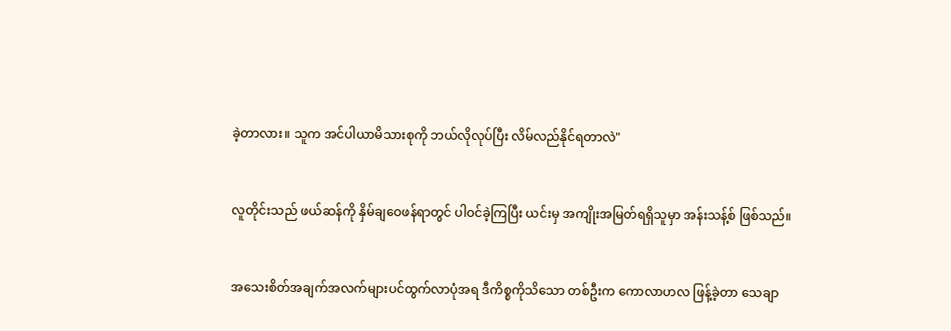ခဲ့တာလား။ သူက အင်ပါယာမိသားစုကို ဘယ်လိုလုပ်ပြီး လိမ်လည်နိုင်ရတာလဲ"


လူတိုင်းသည် ဖယ်ဆန်ကို နှိမ်ချဝေဖန်ရာတွင် ပါဝင်ခဲ့ကြပြီး ယင်းမှ အကျိုးအမြတ်ရရှိသူမှာ အန်းသန့်စ် ဖြစ်သည်။


အသေးစိတ်အချက်အလက်များပင်ထွက်လာပုံအရ ဒီကိစ္စကိုသိသော တစ်ဦးက ကောလာဟလ ဖြန့်ခဲ့တာ သေချာ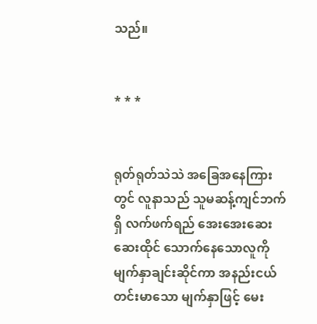သည်။


* * *


ရုတ်ရုတ်သဲသဲ အခြေအနေကြားတွင် လူနာသည် သူမဆန့်ကျင်ဘက်ရှိ လက်ဖက်ရည် အေးအေးဆေးဆေးထိုင် သောက်နေသောလူကို မျက်နှာချင်းဆိုင်ကာ အနည်းငယ် တင်းမာသော မျက်နှာဖြင့် မေး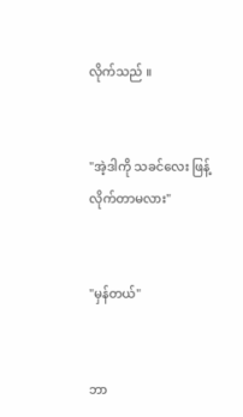လိုက်သည် ။


"အဲ့ဒါကို သခင်လေး ဖြန့်လိုက်တာမလား"


"မှန်တယ်"


ဘာ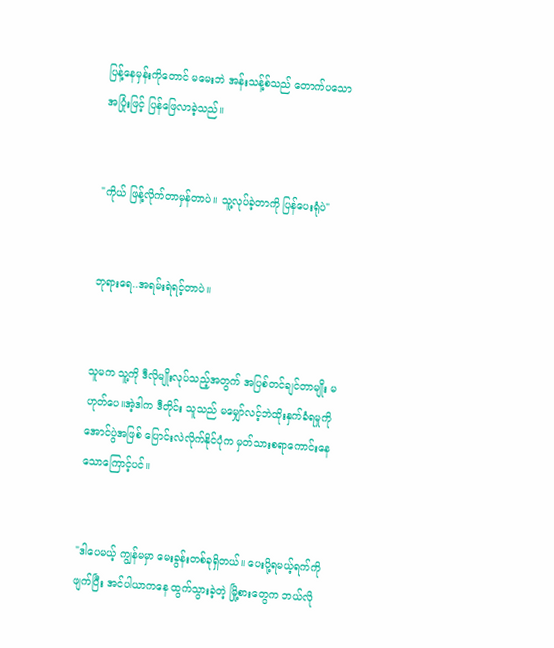ပြန့်နေမှန်းကိုတောင် မမေးဘဲ အန်းသန့်စ်သည် တောက်ပသော အပြုံးဖြင့် ပြန်ဖြေလာခဲ့သည်။


"ကိုယ် ဖြန့်လိုက်တာမှန်တာပဲ။ သူ့လုပ်ခဲ့တာကို ပြန်ပေးရုံပဲ"


ဘုရားရေ..အရမ်းရဲရင့်တာပဲ။


သူမက သူ့ကို ဒီလိုမျိုးလုပ်သည့်အတွက် အပြစ်တင်ချင်တာမျိုး မဟုတ်ပေ။အဲ့ဒါက ‌ဒီတိုင်း သူသည် မမျှော်လင့်ဘဲထိုးနှက်ခံရမှုကို အောင်ပွဲအဖြစ် ပြောင်းလဲလိုက်နိုင်ပုံက မှတ်သားစရာကောင်းနေသောကြောင့်ပင်။


"ဒါပေမယ့် ကျွန်မမှာ မေးခွန်းတစ်ခုရှိတယ်။ ပေးပို့ရမယ့်ရက်ကို ဖျက်ပြီး အင်ပါယာကနေ ထွက်သွားခဲ့တဲ့ မြို့စားတွေက ဘယ်လို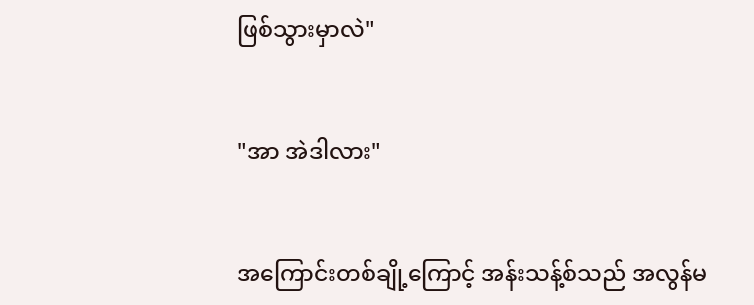ဖြစ်သွားမှာလဲ"


"အာ အဲဒါလား"


အကြောင်းတစ်ချို့ကြောင့် အန်းသန့်စ်သည် အလွန်မ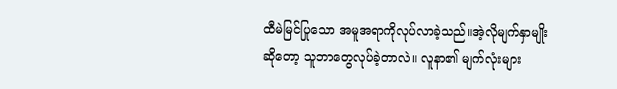ထီမဲမြင်ပြုသော အမူအရာကိုလုပ်လာခဲ့သည်။အဲ့လိုမျက်နှာမျိုးဆိုတော့ သူဘာတွေလုပ်ခဲ့တာလဲ။ လူနာ၏ မျက်လုံးများ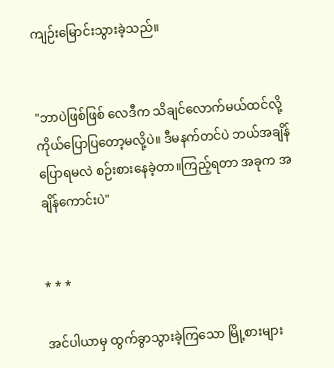ကျဉ်းမြောင်းသွားခဲ့သည်။


"ဘာပဲဖြစ်ဖြစ် လေဒီက သိချင်လောက်မယ်ထင်လို့ ကိုယ်ပြောပြတော့မလို့ပဲ။ ဒီမနက်တင်ပဲ ဘယ်အချိန်ပြောရမလဲ စဉ်းစားနေခဲ့တာ။ကြည့်ရတာ အခုက အချိန်ကောင်းပဲ"


* * *

အင်ပါယာမှ ထွက်ခွာသွားခဲ့ကြသော မြို့စားများ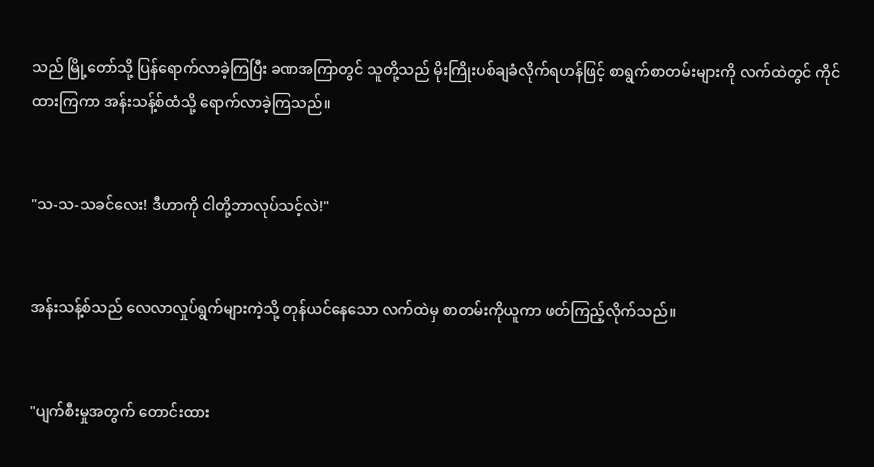သည် မြို့တော်သို့ ပြန်ရောက်လာခဲ့ကြပြီး ခဏအကြာတွင် သူတို့သည် မိုးကြိုးပစ်ချခံလိုက်ရဟန်ဖြင့် စာရွက်စာတမ်းများကို လက်ထဲတွင် ကိုင်ထားကြကာ အန်းသန့်စ်ထံသို့ ရောက်လာခဲ့ကြသည်။


"သ-သ-သခင်လေး! ဒီဟာကို ငါတို့ဘာလုပ်သင့်လဲ!"


အန်းသန့်စ်သည် လေလာလှုပ်ရွက်များကဲ့သို့ တုန်ယင်နေသော လက်ထဲမှ စာတမ်းကိုယူကာ ဖတ်ကြည့်လိုက်သည်။


"ပျက်စီးမှုအတွက် တောင်းထား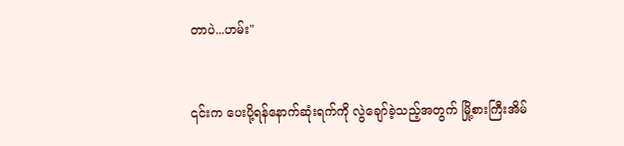တာပဲ...ဟမ်း"


၎င်းက ပေးပို့ရန်နောက်ဆုံးရက်ကို လွဲချော်ခဲ့သည့်အတွက် မြို့စားကြီးအိမ်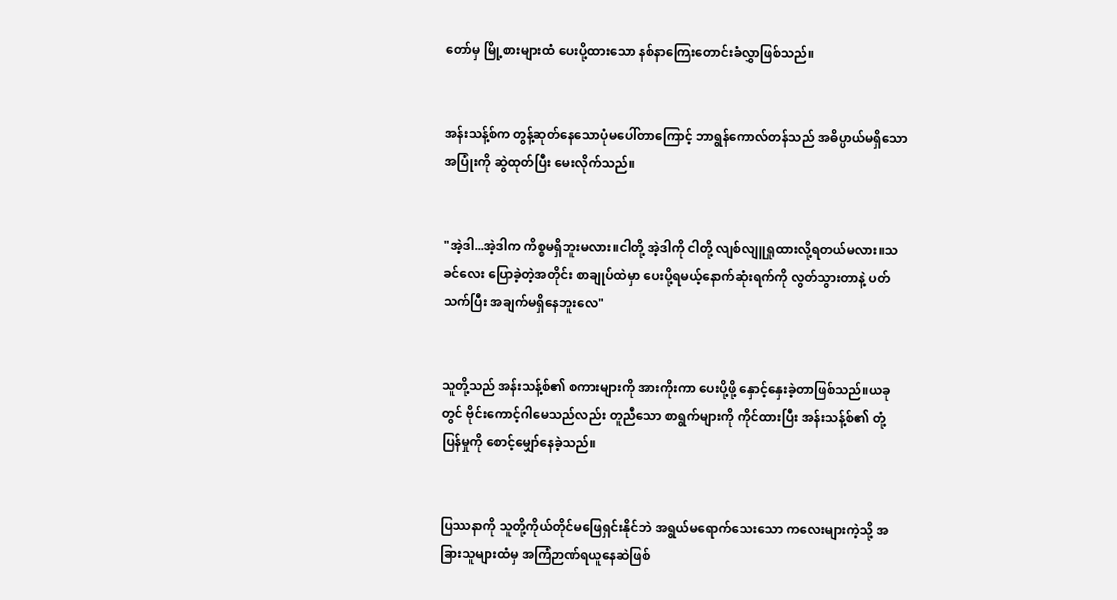တော်မှ မြို့စားများထံ ပေးပို့ထားသော နစ်နာကြေးတောင်းခံလွှာဖြစ်သည်။


အန်းသန့်စ်က တွန့်ဆုတ်နေသောပုံမပေါ်တာကြောင့် ဘာရွန်ကောလ်တန်သည် အဓိပ္ပာယ်မရှိသော အပြုံးကို ဆွဲထုတ်ပြီး မေးလိုက်သည်။


"အဲ့ဒါ...အဲ့ဒါက ကိစ္စမရှိဘူးမလား။ငါတို့ အဲ့ဒါကို ငါတို့ လျစ်လျူရှုထားလို့ရတယ်မလား။သခင်လေး ပြောခဲ့တဲ့အတိုင်း စာချုပ်ထဲမှာ ပေးပို့ရမယ့်နောက်ဆုံးရက်ကို လွတ်သွားတာနဲ့ ပတ်သက်ပြီး အချက်မရှိနေဘူးလေ"


သူတို့သည် အန်းသန့်စ်၏ စကားများကို အားကိုးကာ ပေးပို့ဖို့ နှောင့်နှေးခဲ့တာဖြစ်သည်။ယခုတွင် ဗိုင်းကောင့်ဂါမေသည်လည်း တူညီသော စာရွက်များကို ကိုင်ထားပြီး အန်းသန့်စ်၏ တုံ့ပြန်မှုကို စောင့်မျှော်နေခဲ့သည်။


ပြဿနာကို သူတို့ကိုယ်တိုင်မဖြေရှင်းနိုင်ဘဲ အရွယ်မရောက်သေးသော ကလေးများကဲ့သို့ အခြားသူများထံမှ အကြံဉာဏ်ရယူနေဆဲဖြစ်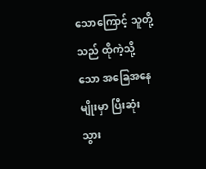သောကြောင့် သူတို့သည် ထိုကဲ့သို့သော အခြေအနေမျိုးမှာ ပြီးဆုံးသွား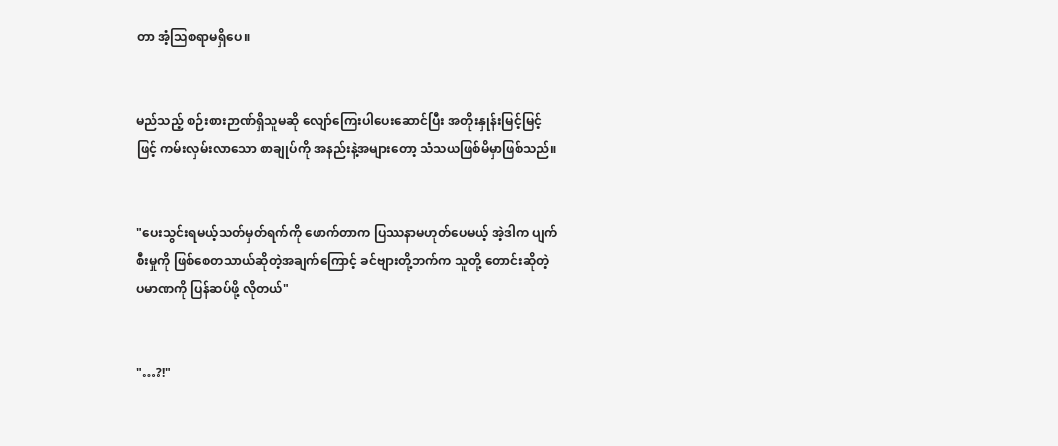တာ အံ့သြစရာမရှိပေ။


မည်သည့် စဉ်းစားဉာဏ်ရှိသူမဆို လျော်ကြေးပါပေးဆောင်ပြီး အတိုးနှုန်းမြင့်မြင့်ဖြင့် ကမ်းလှမ်းလာသော စာချုပ်ကို အနည်းနဲ့အများတော့ သံသယဖြစ်မိမှာဖြစ်သည်။


"ပေးသွင်းရမယ့်သတ်မှတ်ရက်ကို ဖောက်တာက ပြဿနာမဟုတ်ပေမယ့် အဲ့ဒါက ပျက်စီးမှုကို ဖြစ်စေတသာယ်ဆိုတဲ့အချက်ကြောင့် ခင်ဗျားတို့ဘက်က သူတို့ တောင်းဆိုတဲ့ ပမာဏကို ပြန်ဆပ်ဖို့ လိုတယ်"


"…?!"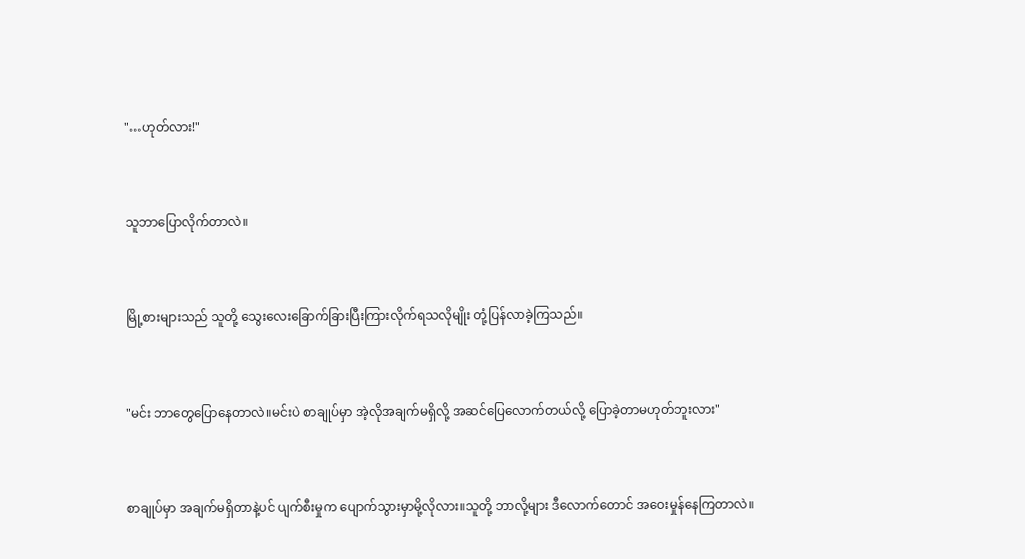"…ဟုတ်လား!"


သူဘာပြောလိုက်တာလဲ။


မြို့စားများသည် သူတို့ သွေးလေးခြောက်ခြားပြီးကြားလိုက်ရသလိုမျိုး တုံ့ပြန်လာခဲ့ကြသည်။


"မင်း ဘာတွေပြောနေတာလဲ။မင်းပဲ စာချုပ်မှာ အဲ့လိုအချက်မရှိလို့ အဆင်ပြေလောက်တယ်လို့ ပြောခဲ့တာမဟုတ်ဘူးလား"


စာချုပ်မှာ အချက်မရှိတာနဲ့ပင် ပျက်စီးမှုက ပျောက်သွားမှာမို့လိုလား။သူတို့ ဘာလို့များ ဒီလောက်တောင် အဝေးမှုန်နေကြတာလဲ။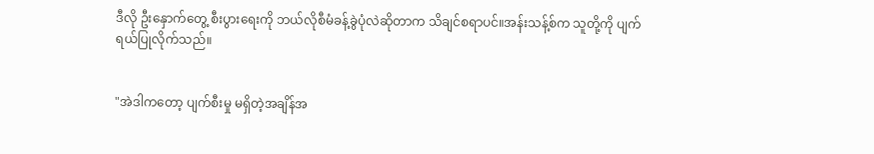ဒီလို ဦးနှောက်တွေ့ စီးပွားရေးကို ဘယ်လိုစီမံခန့်ခွဲပုံလဲဆိုတာက သိချင်စရာပင်။အန်းသန့်စ်က သူတို့ကို ပျက်ရယ်ပြုလိုက်သည်။


"အဲဒါကတော့ ပျက်စီးမှု မရှိတဲ့အချိန်အ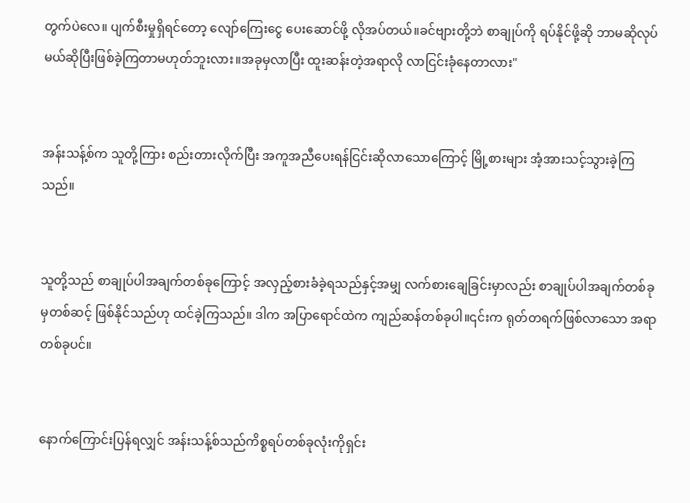တွက်ပဲလေ။ ပျက်စီးမှုရှိရင်တော့ လျော်ကြေးငွေ ပေးဆောင်ဖို့ လိုအပ်တယ်။ခင်ဗျားတို့ဘဲ စာချုပ်ကို ရပ်နိုင်ဖို့ဆို ဘာမဆိုလုပ်မယ်ဆိုပြီးဖြစ်ခဲ့ကြတာမဟုတ်ဘူးလား။အခုမှလာပြီး ထူးဆန်းတဲ့အရာလို လာငြင်းခုံနေတာလား"


အန်းသန့်စ်က သူတို့ကြား စည်းတားလိုက်ပြီး အကူအညီပေးရန်ငြင်းဆိုလာသောကြောင့် မြို့စားများ အံ့အားသင့်သွားခဲ့ကြသည်။


သူတို့သည် စာချုပ်ပါအချက်တစ်ခုကြောင့် အလှည့်စားခံခဲ့ရသည်နှင့်အမျှ လက်စားချေခြင်းမှာလည်း စာချုပ်ပါအချက်တစ်ခုမှတစ်ဆင့် ဖြစ်နိုင်သည်ဟု ထင်ခဲ့ကြသည်။ ဒါက အပြာရောင်ထဲက ကျည်ဆန်တစ်ခုပါ။၎င်းက ရုတ်တရက်ဖြစ်လာသော အရာတစ်ခုပင်။


နောက်ကြောင်းပြန်ရလျှင် အန်းသန့်စ်သည်ကိစ္စရပ်တစ်ခုလုံးကိုရှင်း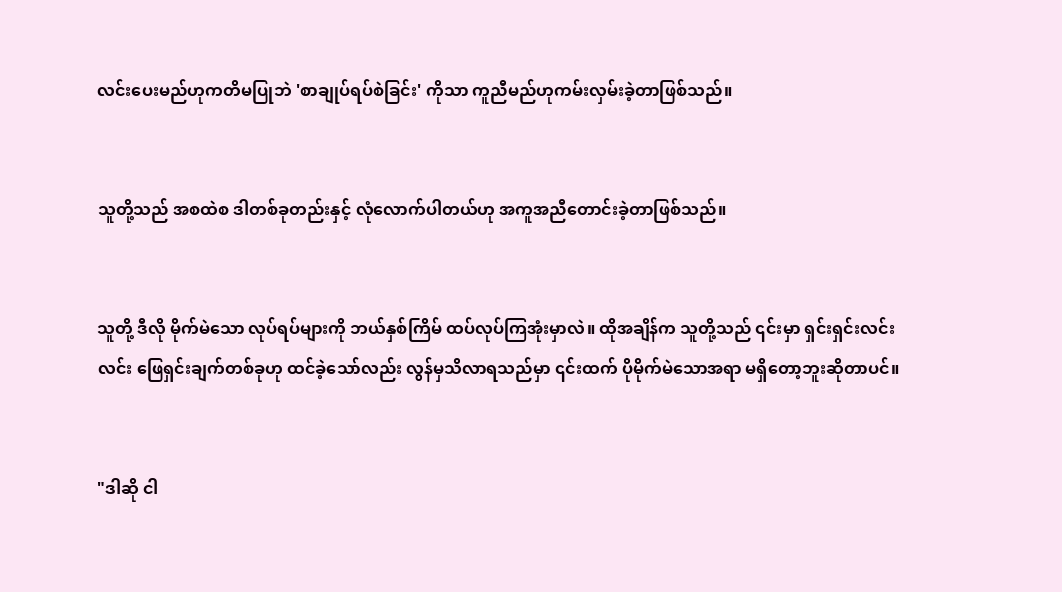လင်းပေးမည်ဟုကတိမပြုဘဲ 'စာချုပ်ရပ်စဲခြင်း' ကိုသာ ကူညီမည်ဟုကမ်းလှမ်းခဲ့တာဖြစ်သည်။


သူတို့သည် အစထဲစ ဒါတစ်ခုတည်းနှင့် လုံလောက်ပါတယ်ဟု အကူအညီတောင်းခဲ့တာဖြစ်သည်။


သူတို့ ဒီလို မိုက်မဲသော လုပ်ရပ်များကို ဘယ်နှစ်ကြိမ် ထပ်လုပ်ကြအုံးမှာလဲ။ ထိုအချိန်က သူတို့သည် ၎င်းမှာ ရှင်းရှင်းလင်းလင်း ဖြေရှင်းချက်တစ်ခုဟု ထင်ခဲ့သော်လည်း လွန်မှသိလာရသည်မှာ ၎င်းထက် ပိုမိုက်မဲသောအရာ မရှိတော့ဘူးဆိုတာပင်။


"ဒါဆို ငါ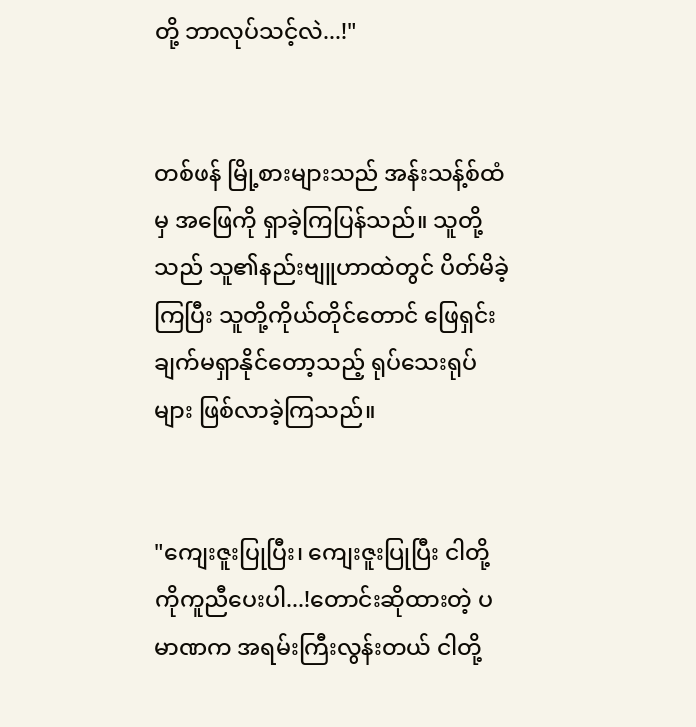တို့ ဘာလုပ်သင့်လဲ...!"


တစ်ဖန် မြို့စားများသည် အန်းသန့်စ်ထံမှ အဖြေကို ရှာခဲ့ကြပြန်သည်။ သူတို့သည် သူ၏နည်းဗျူဟာထဲတွင် ပိတ်မိခဲ့ကြပြီး သူတို့ကိုယ်တိုင်တောင် ဖြေရှင်းချက်မရှာနိုင်တော့သည့် ရုပ်သေးရုပ်များ ဖြစ်လာခဲ့ကြသည်။


"ကျေးဇူးပြုပြီး၊ ကျေးဇူးပြုပြီး ငါတို့ကိုကူညီပေးပါ...!တောင်းဆိုထားတဲ့ ပမာဏက အရမ်းကြီးလွန်းတယ် ငါတို့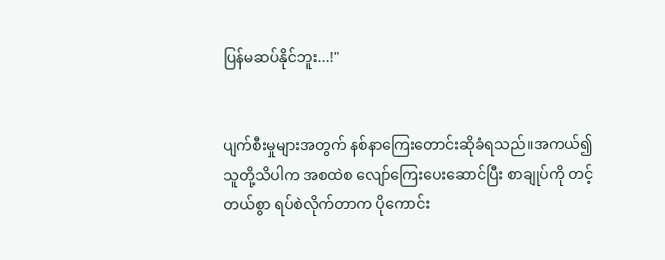ပြန်မဆပ်နိုင်ဘူး...!"


ပျက်စီးမှုများအတွက် နစ်နာကြေးတောင်းဆိုခံရသည်။အကယ်၍ သူတို့သိပါက အစထဲစ လျော်ကြေးပေးဆောင်ပြီး စာချုပ်ကို တင့်တယ်စွာ ရပ်စဲလိုက်တာက ပိုကောင်း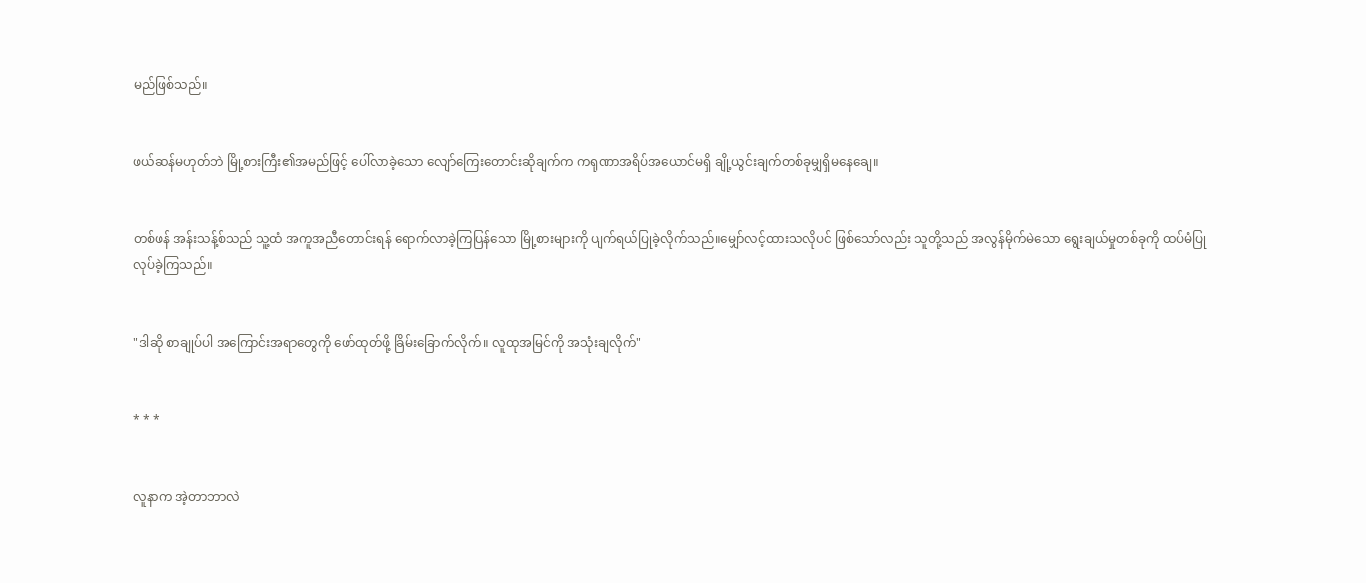မည်ဖြစ်သည်။


ဖယ်ဆန်မဟုတ်ဘဲ မြို့စားကြီး၏အမည်ဖြင့် ပေါ်လာခဲ့သော လျော်ကြေးတောင်းဆိုချက်က ကရုဏာအရိပ်အယောင်မရှိ ချို့ယွင်းချက်တစ်ခုမျှရှိမနေချေ။


တစ်ဖန် အန်းသန့်စ်သည် သူ့ထံ အကူအညီတောင်းရန် ရောက်လာခဲ့ကြပြန်သော မြို့စားများကို ပျက်ရယ်ပြုခဲ့လိုက်သည်။မျှော်လင့်ထားသလိုပင် ဖြစ်သော်လည်း သူတို့သည် အလွန်မိုက်မဲသော ရွေးချယ်မှုတစ်ခုကို ထပ်မံပြုလုပ်ခဲ့ကြသည်။


"ဒါဆို စာချုပ်ပါ အကြောင်းအရာတွေကို ဖော်ထုတ်ဖို့ ခြိမ်းခြောက်လိုက်။ လူထုအမြင်ကို အသုံးချလိုက်"


* * *


လူနာက အဲ့တာဘာလဲ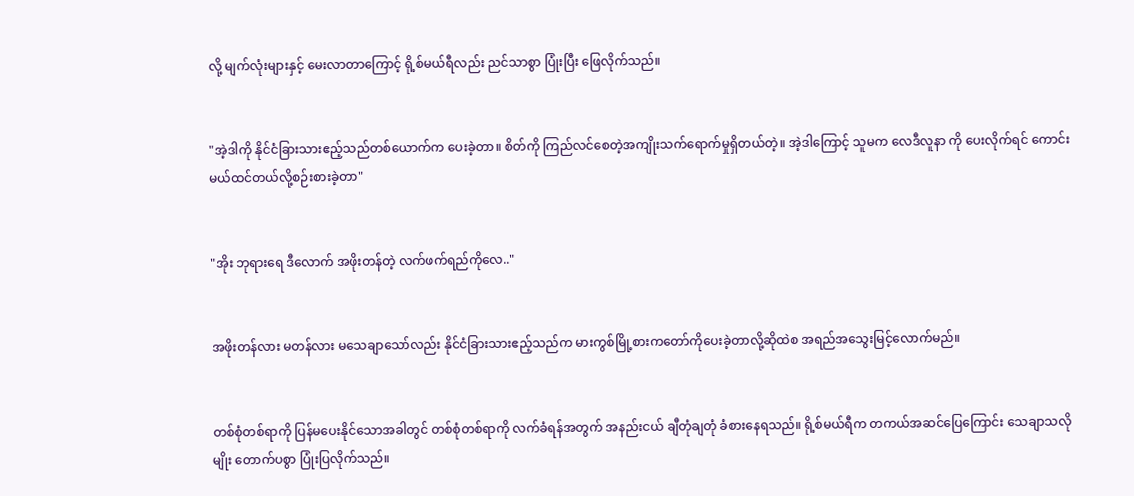လို့ မျက်လုံးများနှင့် မေးလာတာကြောင့် ရို့စ်မယ်ရီလည်း ညင်သာစွာ ပြုံးပြီး ဖြေလိုက်သည်။


"အဲ့ဒါကို နိုင်ငံခြားသားဧည့်သည်တစ်ယောက်က ပေးခဲ့တာ။ စိတ်ကို ကြည်လင်စေတဲ့အကျိုးသက်ရောက်မှုရှိတယ်တဲ့။ အဲ့ဒါကြောင့် သူမက လေဒီလူနာ ကို ပေးလိုက်ရင် ကောင်းမယ်ထင်တယ်လို့စဉ်းစားခဲ့တာ"


"အိုး ဘုရားရေ ဒီလောက် အဖိုးတန်တဲ့ လက်ဖက်ရည်ကိုလေ.."


အဖိုးတန်လား မတန်လား မသေချာသော်လည်း နိုင်ငံခြားသားဧည့်သည်က မားကွစ်မြို့စားကတော်ကိုပေးခဲ့တာလို့ဆိုထဲစ အရည်အသွေးမြင့်လောက်မည်။


တစ်စုံတစ်ရာကို ပြန်မပေးနိုင်သောအခါတွင် တစ်စုံတစ်ရာကို လက်ခံရန်အတွက် အနည်းငယ် ချီတုံချတုံ ခံစားနေရသည်။ ရို့စ်မယ်ရီက တကယ်အဆင်ပြေကြောင်း သေချာသလိုမျိုး တောက်ပစွာ ပြုံးပြလိုက်သည်။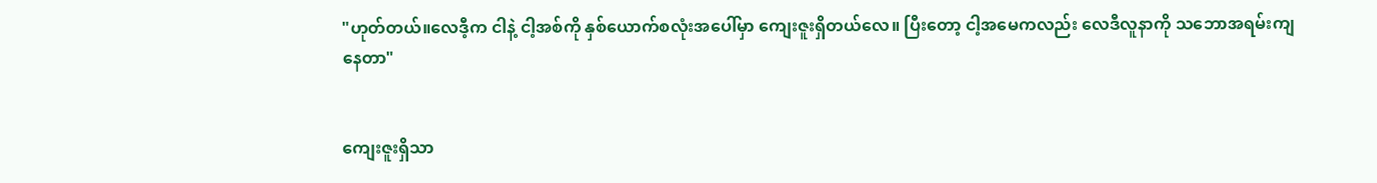"ဟုတ်တယ်။လေဒီ့က ငါနဲ့ ငါ့အစ်ကို နှစ်ယောက်စလုံးအပေါ်မှာ ကျေးဇူးရှိတယ်လေ။ ပြီးတော့ ငါ့အမေကလည်း လေဒီလူနာကို သဘောအရမ်းကျနေတာ"


ကျေးဇူးရှိသာ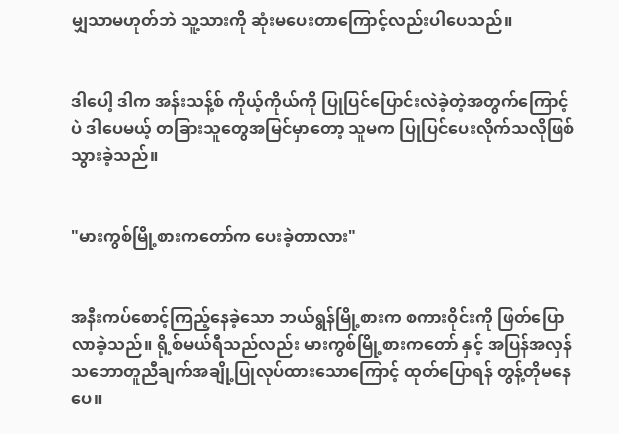မျှသာမဟုတ်ဘဲ သူ့သားကို ဆုံးမပေးတာကြောင့်လည်းပါပေသည်။


ဒါပေါ့ ဒါက အန်းသန့်စ် ကိုယ့်ကိုယ်ကို ပြုပြင်ပြောင်းလဲခဲ့တဲ့အတွက်ကြောင့်ပဲ ဒါပေမယ့် တခြားသူတွေအမြင်မှာတော့ သူမက ပြုပြင်ပေးလိုက်သလိုဖြစ်သွားခဲ့သည်။


"မားကွစ်မြို့စားကတော်က ပေးခဲ့တာလား"


အနီးကပ်စောင့်ကြည့်နေခဲ့သော ဘယ်ရွန်မြို့စားက စကားဝိုင်းကို ဖြတ်ပြောလာခဲ့သည်။ ရို့စ်မယ်ရီသည်လည်း မားကွစ်မြို့စားကတော် နှင့် အပြန်အလှန်သဘောတူညီချက်အချို့ပြုလုပ်ထားသောကြောင့် ထုတ်ပြောရန် တွန့်တိုမနေပေ။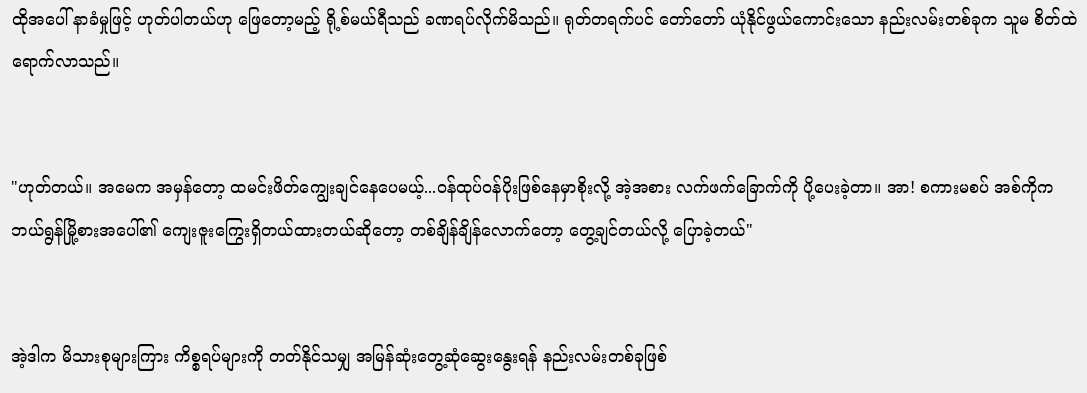ထိုအပေါ် နာခံမှုဖြင့် ဟုတ်ပါတယ်ဟု ဖြေတော့မည့် ရို့စ်မယ်ရီသည် ခဏရပ်လိုက်မိသည်။ ရုတ်တရက်ပင် တော်တော် ယုံနိုင်ဖွယ်ကောင်းသော နည်းလမ်းတစ်ခုက သူမ စိတ်ထဲ ရောက်လာသည်။


"ဟုတ်တယ်။ အမေက အမှန်တော့ ထမင်းဖိတ်ကျွေးချင်နေပေမယ့်...ဝန်ထုပ်ဝန်ပိုးဖြစ်နေမှာစိုးလို့ အဲ့အစား လက်ဖက်ခြောက်ကို ပို့ပေးခဲ့တာ။ အာ! စကားမစပ် အစ်ကိုက ဘယ်ရွန်မြို့စားအပေါ်၏ ကျေးဇူးကြွေးရှိတယ်ထားတယ်‌ဆိုတော့ တစ်ချိန်ချိန်လောက်တော့ တွေ့ချင်တယ်လို့ ပြောခဲ့တယ်"


အဲ့ဒါက မိသားစုများကြား ကိစ္စရပ်များကို တတ်နိုင်သမျှ အမြန်ဆုံးတွေ့ဆုံဆွေးနွေးရန် နည်းလမ်းတစ်ခုဖြစ်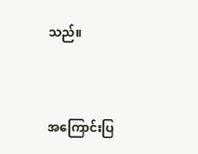သည်။


အကြောင်းပြ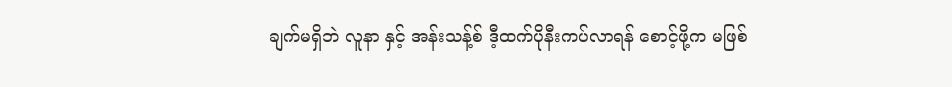ချက်မရှိဘဲ လူနာ နှင့် အန်းသန့်စ် ဒီ့ထက်ပိုနီးကပ်လာရန် စောင့်ဖို့က မဖြစ်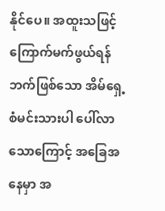နိုင်ပေ။ အထူးသဖြင့် ကြောက်မက်ဖွယ်ရန်ဘက်ဖြစ်သော အိမ်ရှေ့စံမင်းသားပါ ပေါ်လာသောကြောင့် အခြေအနေမှာ အ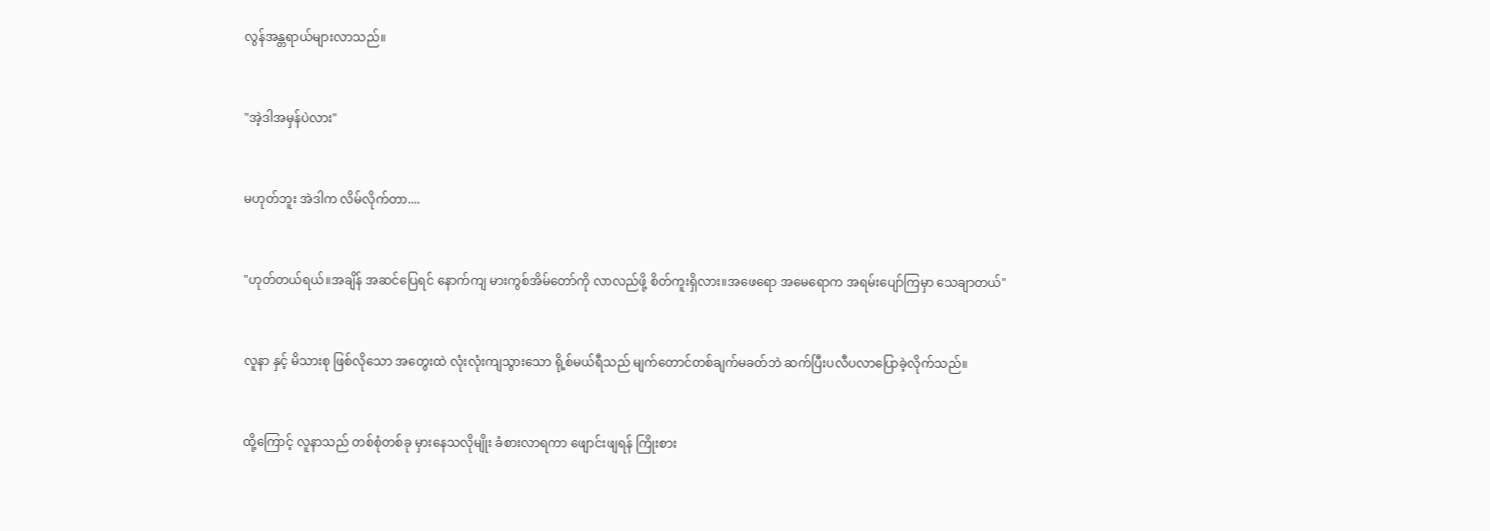လွန်အန္တရာယ်များလာသည်။


"အဲ့ဒါအမှန်ပဲလား"


မဟုတ်ဘူး အဲဒါက လိမ်လိုက်တာ....


"ဟုတ်တယ်ရယ်။အချိန် အဆင်ပြေရင် နောက်ကျ မားကွစ်အိမ်တော်ကို လာလည်ဖို့ စိတ်ကူးရှိလား။အဖေရော အမေရောက အရမ်းပျော်ကြမှာ သေချာတယ်"


လူနာ နှင့် မိသားစု ဖြစ်လိုသော အတွေးထဲ လုံးလုံးကျသွားသော ရို့စ်မယ်ရီသည် မျက်တောင်တစ်ချက်မခတ်ဘဲ ဆက်ပြီးပလီပလာပြောခဲ့လိုက်သည်။


ထို့ကြောင့် လူနာသည် တစ်စုံတစ်ခု မှားနေသလိုမျိုး ခံစားလာရကာ ဖျောင်းဖျရန် ကြိုးစား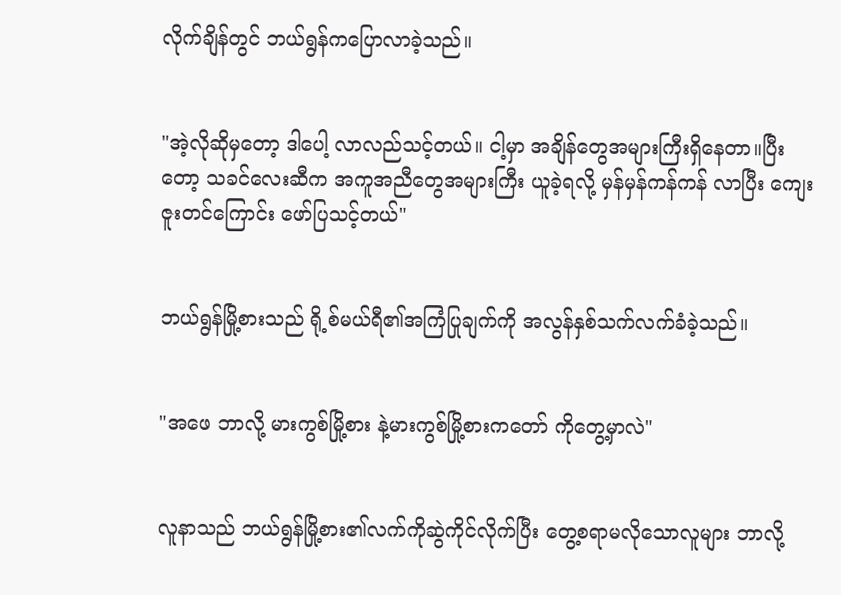လိုက်ချိန်တွင် ဘယ်ရွန်ကပြောလာခဲ့သည်။


"အဲ့လိုဆိုမှတော့ ဒါပေါ့ လာလည်သင့်တယ်။ ငါ့မှာ အချိန်တွေအများကြီးရှိနေတာ။ပြီးတော့ သခင်လေးဆီက အကူအညီတွေအများကြီး ယူခဲ့ရလို့ မှန်မှန်ကန်ကန် လာပြီး ကျေးဇူးတင်ကြောင်း ဖော်ပြသင့်တယ်"


ဘယ်ရွန်မြို့စားသည် ရို့စ်မယ်ရီ၏အကြံပြုချက်ကို အလွန်နှစ်သက်လက်ခံခဲ့သည်။


"အဖေ ဘာလို့ မားကွစ်မြို့စား နဲ့မားကွစ်မြို့စားကတော် ကိုတွေ့မှာလဲ"


လူနာသည် ဘယ်ရွန်မြို့စား၏လက်ကိုဆွဲကိုင်လိုက်ပြီး တွေ့စရာမလိုသောလူများ ဘာလို့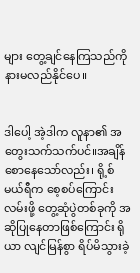များ တွေ့ချင်နေကြသည်ကို နားမလည်နိုင်ပေ။


ဒါပေါ့ အဲ့ဒါက လူနာ၏ အတွေးသက်သက်ပင်။အချိန်စောနေသော်လည်း၊ ရို့စ်မယ်ရီက စေ့စပ်ကြောင်းလမ်းဖို့ တွေ့ဆုံပွဲတစ်ခုကို အဆိုပြုနေတာဖြစ်ကြောင်း ရိုယာ လျင်မြန်စွာ ရိပ်မိသွားခဲ့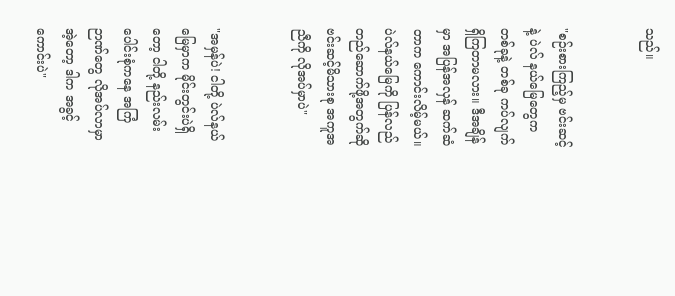သည်။


"စဉ်းစားကြည့်မှ ဗင်းဆင့်နဲ့ ပဲလ် နယ်မြေတွေက တစ်ခုနဲ့ တစ်ခု ကပ်လျက်ရှိကြတာမလား။ ဒီအချိန်မှာ အပြန်အလှန် ဆက်ဆံတာက ကောင်းလိမ့်မယ်။ ပဲလ်နယ်မြေကို ပြန်လည်တည်ဆောက်ဖို့အတွက်ဆို ဗင်းဆင့်မိသားစု အကူအညီကို လိုအပ်မှာပဲ"


"အမှန်ပဲ! ငါတို့ ပဲလ်နယ်မြေမှာက မိုင်းတွင်းပဲရှိတော့ ငါတို့ နည်းလမ်းပေါင်းစုံကနေ အကြံဉာဏ်တွေ လိုအပ်လာမှာ အဲ့တော့ ဒါက အခွင့်ကောင်းပဲ"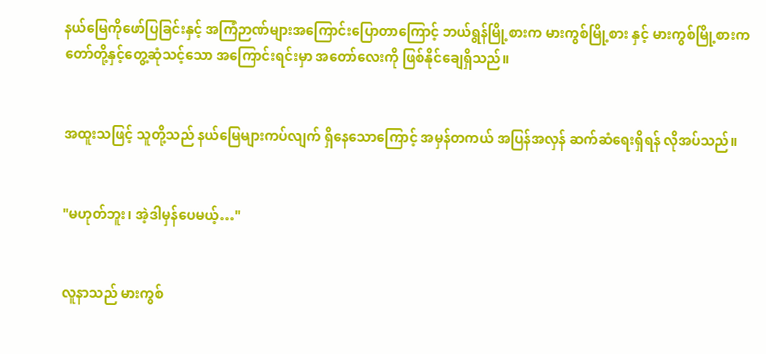နယ်မြေကိုဖော်ပြခြင်းနှင့် အကြံဉာဏ်များအကြောင်းပြောတာကြောင့် ဘယ်ရွန်မြို့စားက မားကွစ်မြို့စား နှင့် မားကွစ်မြို့စားကတော်တို့နှင့်တွေ့ဆုံသင့်သော အကြောင်းရင်းမှာ အတော်လေးကို ဖြစ်နိုင်ချေရှိသည်။


အထူးသဖြင့် သူတို့သည် နယ်မြေများကပ်လျက် ရှိနေသောကြောင့် အမှန်တကယ် အပြန်အလှန် ဆက်ဆံရေးရှိရန် လိုအပ်သည်။


"မဟုတ်ဘူး၊ အဲ့ဒါမှန်ပေမယ့်…"


လူနာသည် မားကွစ်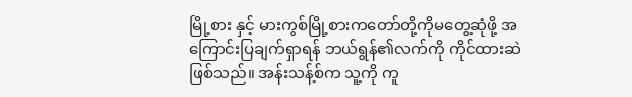မြို့စား နှင့် မားကွစ်မြို့စားကတော်တို့ကိုမတွေ့ဆုံဖို့ အကြောင်းပြချက်ရှာရန် ဘယ်ရွန်၏လက်ကို ကိုင်ထားဆဲဖြစ်သည်။ အန်းသန့်စ်က သူ့ကို ကူ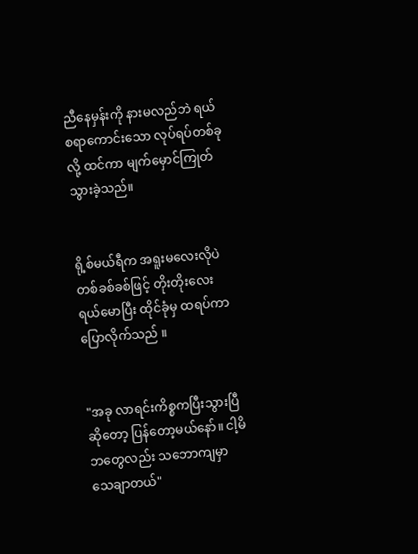ညီနေမှန်းကို နားမလည်ဘဲ ရယ်စရာကောင်းသော လုပ်ရပ်တစ်ခုလို့ ထင်ကာ မျက်မှောင်ကြုတ်သွားခဲ့သည်။


ရို့စ်မယ်ရီက အရူးမလေးလိုပဲ တစ်ခစ်ခစ်ဖြင့် တိုးတိုးလေးရယ်မောပြီး ထိုင်ခုံမှ ထရပ်ကာ ပြောလိုက်သည် ။


"အခု လာရင်းကိစ္စကပြီးသွားပြီဆိုတော့ ပြန်တော့မယ်နော်။ ငါ့မိဘတွေလည်း သဘောကျမှာ သေချာတယ်"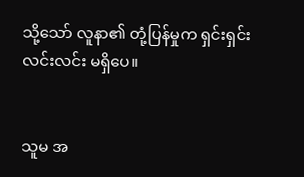သို့သော် လူနာ၏ တုံ့ပြန်မှုက ရှင်းရှင်းလင်းလင်း မရှိပေ။


သူမ အ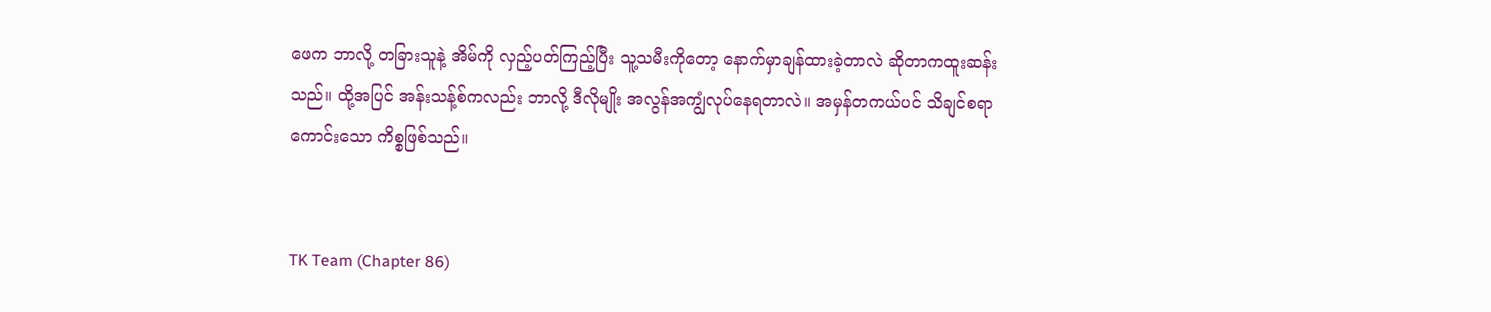ဖေက ဘာလို့ တခြားသူနဲ့ အိမ်ကို လှည့်ပတ်ကြည့်ပြီး သူ့သမီးကိုတော့ နောက်မှာချန်ထားခဲ့တာလဲ ဆိုတာကထူးဆန်းသည်။ ထို့အပြင် အန်းသန့်စ်ကလည်း ဘာလို့ ဒီလိုမျိုး အလွန်အကျွံလုပ်နေရတာလဲ။ အမှန်တကယ်ပင် သိချင်စရာကောင်းသော ကိစ္စဖြစ်သည်။


TK Team (Chapter 86)